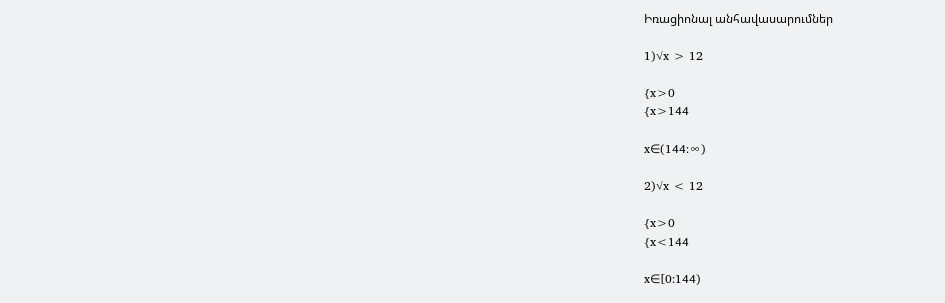Իռացիոնալ անհավասարումներ

1)√x > 12

{x>0
{x>144

x∈(144:∞)

2)√x < 12

{x>0
{x<144

x∈[0:144)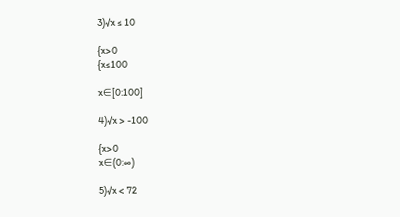3)√x ≤ 10

{x>0
{x≤100

x∈[0:100]

4)√x > -100

{x>0
x∈(0:∞)

5)√x < 72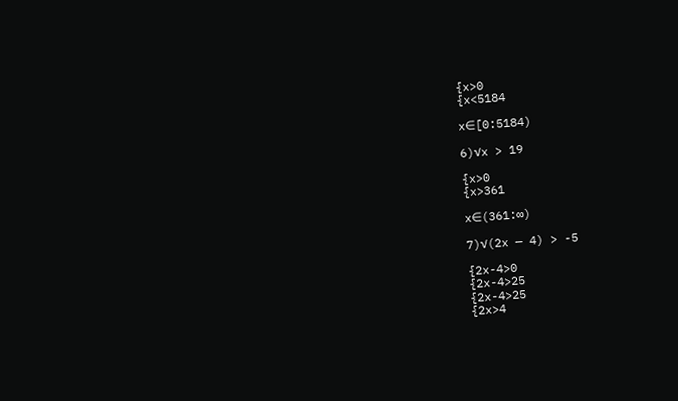{x>0
{x<5184

x∈[0:5184)

6)√x > 19

{x>0
{x>361

x∈(361:∞)

7)√(2x — 4) > -5

{2x-4>0
{2x-4>25
{2x-4>25
{2x>4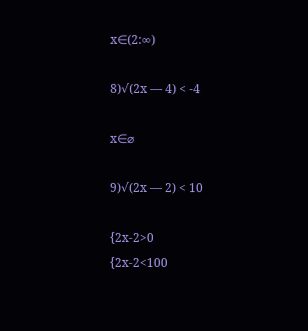x∈(2:∞)

8)√(2x — 4) < -4

x∈⌀

9)√(2x — 2) < 10

{2x-2>0
{2x-2<100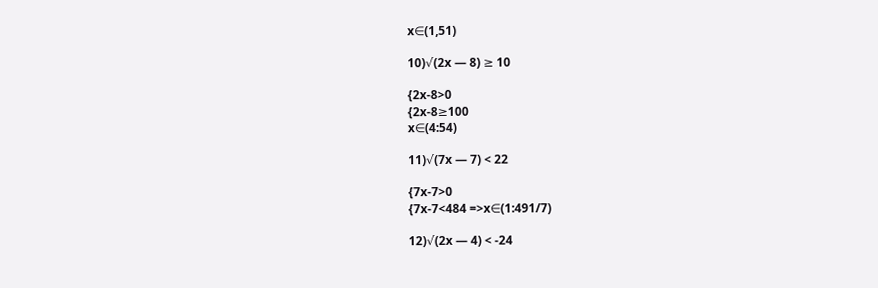x∈(1,51)

10)√(2x — 8) ≥ 10

{2x-8>0
{2x-8≥100
x∈(4:54)

11)√(7x — 7) < 22

{7x-7>0
{7x-7<484 =>x∈(1:491/7)

12)√(2x — 4) < -24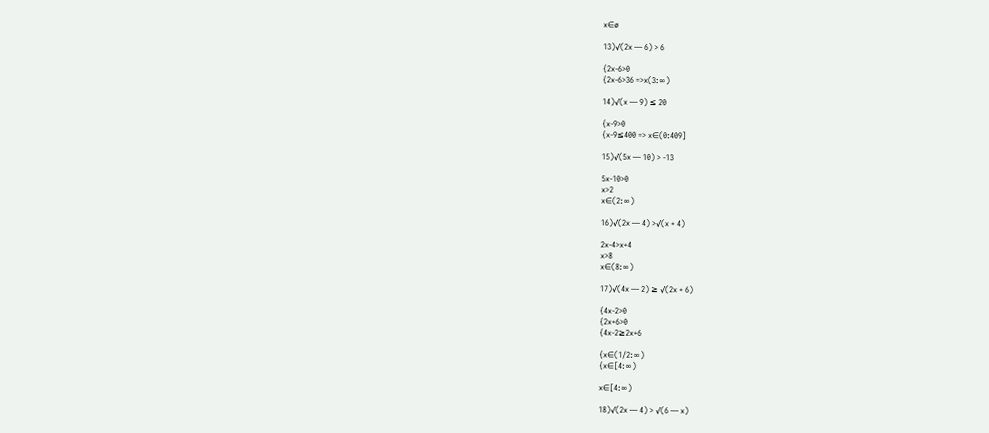x∈ø

13)√(2x — 6) > 6

{2x-6>0
{2x-6>36 =>x(3:∞)

14)√(x — 9) ≤ 20

{x-9>0
{x-9≤400 => x∈(0:409]

15)√(5x — 10) > -13

5x-10>0
x>2
x∈(2:∞)

16)√(2x — 4) >√(x + 4)

2x-4>x+4
x>8
x∈(8:∞)

17)√(4x — 2) ≥ √(2x + 6)

{4x-2>0
{2x+6>0
{4x-2≥2x+6

{x∈(1/2:∞)
{x∈[4:∞)

x∈[4:∞)

18)√(2x — 4) > √(6 — x)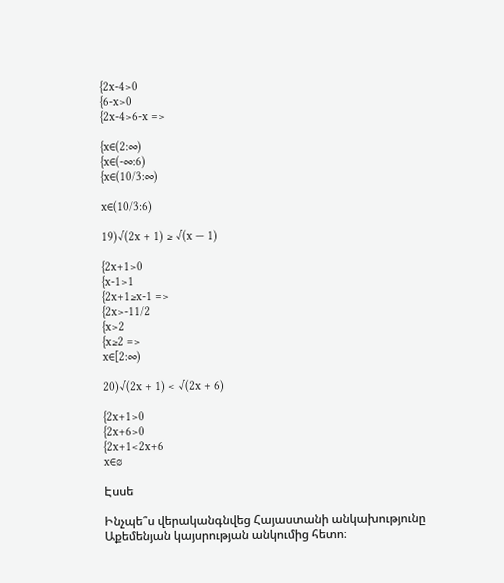{2x-4>0
{6-x>0
{2x-4>6-x =>

{x∈(2:∞)
{x∈(-∞:6)
{x∈(10/3:∞)

x∈(10/3:6)

19)√(2x + 1) ≥ √(x — 1)

{2x+1>0
{x-1>1
{2x+1≥x-1 =>
{2x>-11/2
{x>2
{x≥2 =>
x∈[2:∞)

20)√(2x + 1) < √(2x + 6)

{2x+1>0
{2x+6>0
{2x+1<2x+6
x∈⌀

Էսսե

Ինչպե՞ս վերականգնվեց Հայաստանի անկախությունը Աքեմենյան կայսրության անկումից հետո։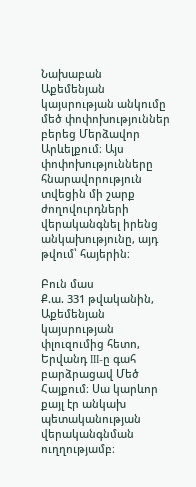Նախաբան
Աքեմենյան կայսրության անկումը մեծ փոփոխություններ բերեց Մերձավոր Արևելքում։ Այս փոփոխությունները հնարավորություն տվեցին մի շարք ժողովուրդների վերականգնել իրենց անկախությունը, այդ թվում՝ հայերին։

Բուն մաս
Ք.ա. 331 թվականին, Աքեմենյան կայսրության փլուզումից հետո, Երվանդ III-ը գահ բարձրացավ Մեծ Հայքում։ Սա կարևոր քայլ էր անկախ պետականության վերականգնման ուղղությամբ։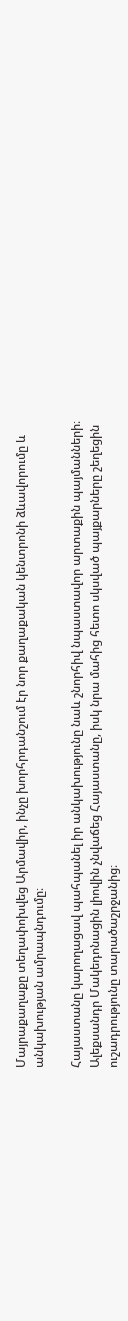Մայրաքաղաքը տեղափոխվեց Արմավիր, ինչը խորհրդանշում էր նոր քաղաքական կենտրոնի ձևավորումը և անկախության ամրապնդումը։

Հայաստանը կարողացավ պահպանել իր անկախությունը նաև շնորհիվ նպաստավոր արտաքին պայմանների։ Ալեքսանդր Մակեդոնացին լիովին չնվաճեց Հայաստանը, իսկ նրա մահից հետո սկսված պայքարները շեղեցին ուշադրությունը տարածաշրջանից։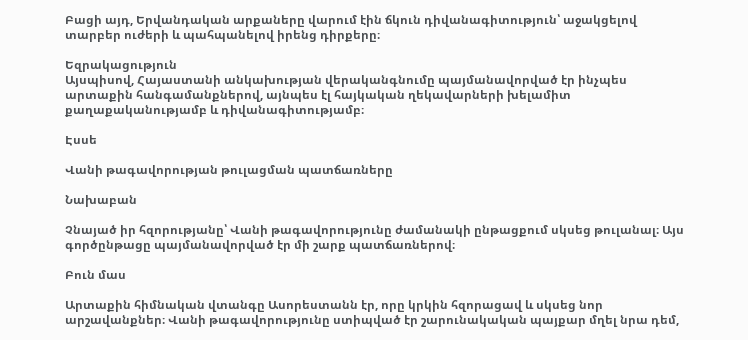Բացի այդ, Երվանդական արքաները վարում էին ճկուն դիվանագիտություն՝ աջակցելով տարբեր ուժերի և պահպանելով իրենց դիրքերը։

Եզրակացություն
Այսպիսով, Հայաստանի անկախության վերականգնումը պայմանավորված էր ինչպես արտաքին հանգամանքներով, այնպես էլ հայկական ղեկավարների խելամիտ քաղաքականությամբ և դիվանագիտությամբ։

Էսսե

Վանի թագավորության թուլացման պատճառները

Նախաբան

Չնայած իր հզորությանը՝ Վանի թագավորությունը ժամանակի ընթացքում սկսեց թուլանալ։ Այս գործընթացը պայմանավորված էր մի շարք պատճառներով։

Բուն մաս

Արտաքին հիմնական վտանգը Ասորեստանն էր, որը կրկին հզորացավ և սկսեց նոր արշավանքներ։ Վանի թագավորությունը ստիպված էր շարունակական պայքար մղել նրա դեմ,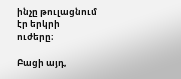ինչը թուլացնում էր երկրի ուժերը։

Բացի այդ,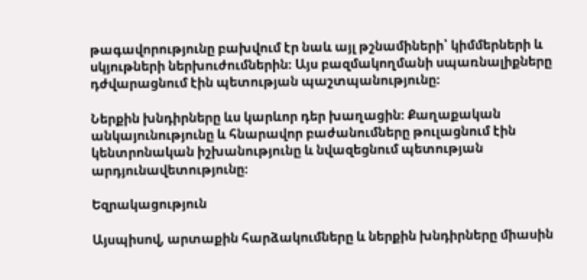թագավորությունը բախվում էր նաև այլ թշնամիների՝ կիմմերների և սկյութների ներխուժումներին։ Այս բազմակողմանի սպառնալիքները դժվարացնում էին պետության պաշտպանությունը։

Ներքին խնդիրները ևս կարևոր դեր խաղացին։ Քաղաքական անկայունությունը և հնարավոր բաժանումները թուլացնում էին կենտրոնական իշխանությունը և նվազեցնում պետության արդյունավետությունը։

Եզրակացություն

Այսպիսով, արտաքին հարձակումները և ներքին խնդիրները միասին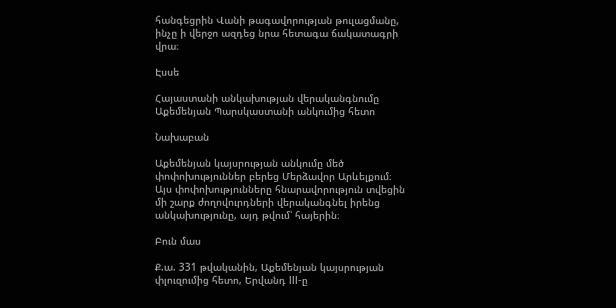հանգեցրին Վանի թագավորության թուլացմանը, ինչը ի վերջո ազդեց նրա հետագա ճակատագրի վրա։

Էսսե

Հայաստանի անկախության վերականգնումը Աքեմենյան Պարսկաստանի անկումից հետո

Նախաբան

Աքեմենյան կայսրության անկումը մեծ փոփոխություններ բերեց Մերձավոր Արևելքում։ Այս փոփոխությունները հնարավորություն տվեցին մի շարք ժողովուրդների վերականգնել իրենց անկախությունը, այդ թվում՝ հայերին։

Բուն մաս

Ք.ա. 331 թվականին, Աքեմենյան կայսրության փլուզումից հետո, Երվանդ III-ը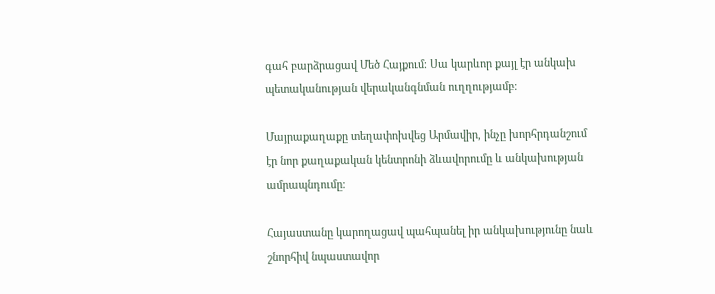գահ բարձրացավ Մեծ Հայքում։ Սա կարևոր քայլ էր անկախ պետականության վերականգնման ուղղությամբ։

Մայրաքաղաքը տեղափոխվեց Արմավիր, ինչը խորհրդանշում էր նոր քաղաքական կենտրոնի ձևավորումը և անկախության ամրապնդումը։

Հայաստանը կարողացավ պահպանել իր անկախությունը նաև շնորհիվ նպաստավոր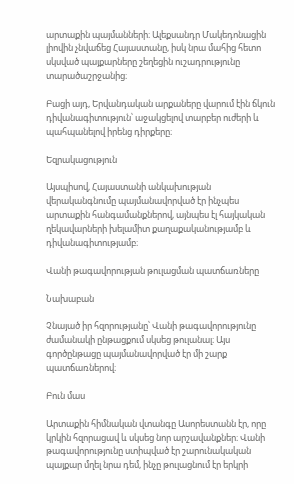արտաքին պայմանների։ Ալեքսանդր Մակեդոնացին լիովին չնվաճեց Հայաստանը, իսկ նրա մահից հետո սկսված պայքարները շեղեցին ուշադրությունը տարածաշրջանից։

Բացի այդ, Երվանդական արքաները վարում էին ճկուն դիվանագիտություն՝ աջակցելով տարբեր ուժերի և պահպանելով իրենց դիրքերը։

Եզրակացություն

Այսպիսով, Հայաստանի անկախության վերականգնումը պայմանավորված էր ինչպես արտաքին հանգամանքներով, այնպես էլ հայկական ղեկավարների խելամիտ քաղաքականությամբ և դիվանագիտությամբ։

Վանի թագավորության թուլացման պատճառները

Նախաբան

Չնայած իր հզորությանը՝ Վանի թագավորությունը ժամանակի ընթացքում սկսեց թուլանալ։ Այս գործընթացը պայմանավորված էր մի շարք պատճառներով։

Բուն մաս

Արտաքին հիմնական վտանգը Ասորեստանն էր, որը կրկին հզորացավ և սկսեց նոր արշավանքներ։ Վանի թագավորությունը ստիպված էր շարունակական պայքար մղել նրա դեմ, ինչը թուլացնում էր երկրի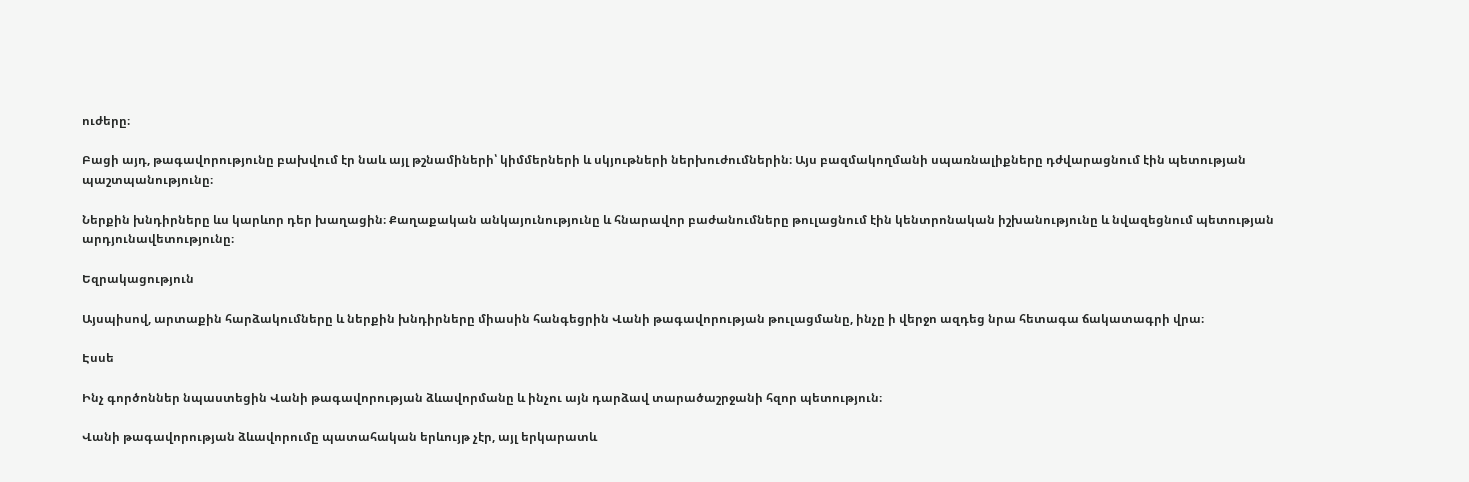ուժերը։

Բացի այդ, թագավորությունը բախվում էր նաև այլ թշնամիների՝ կիմմերների և սկյութների ներխուժումներին։ Այս բազմակողմանի սպառնալիքները դժվարացնում էին պետության պաշտպանությունը։

Ներքին խնդիրները ևս կարևոր դեր խաղացին։ Քաղաքական անկայունությունը և հնարավոր բաժանումները թուլացնում էին կենտրոնական իշխանությունը և նվազեցնում պետության արդյունավետությունը։

Եզրակացություն

Այսպիսով, արտաքին հարձակումները և ներքին խնդիրները միասին հանգեցրին Վանի թագավորության թուլացմանը, ինչը ի վերջո ազդեց նրա հետագա ճակատագրի վրա։

Էսսե

Ինչ գործոններ նպաստեցին Վանի թագավորության ձևավորմանը և ինչու այն դարձավ տարածաշրջանի հզոր պետություն։

Վանի թագավորության ձևավորումը պատահական երևույթ չէր, այլ երկարատև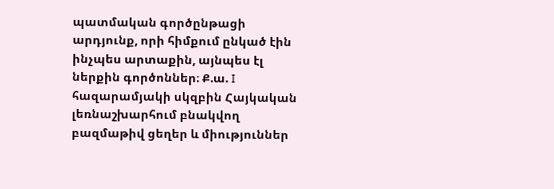պատմական գործընթացի արդյունք, որի հիմքում ընկած էին ինչպես արտաքին, այնպես էլ ներքին գործոններ։ Ք.ա. I հազարամյակի սկզբին Հայկական լեռնաշխարհում բնակվող բազմաթիվ ցեղեր և միություններ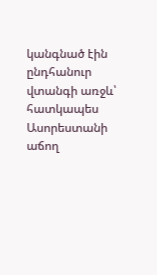կանգնած էին ընդհանուր վտանգի առջև՝ հատկապես Ասորեստանի աճող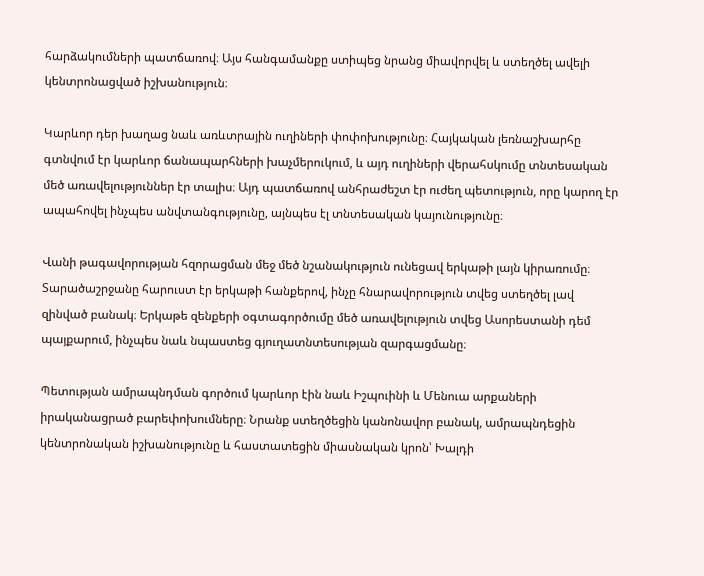հարձակումների պատճառով։ Այս հանգամանքը ստիպեց նրանց միավորվել և ստեղծել ավելի կենտրոնացված իշխանություն։

Կարևոր դեր խաղաց նաև առևտրային ուղիների փոփոխությունը։ Հայկական լեռնաշխարհը գտնվում էր կարևոր ճանապարհների խաչմերուկում, և այդ ուղիների վերահսկումը տնտեսական մեծ առավելություններ էր տալիս։ Այդ պատճառով անհրաժեշտ էր ուժեղ պետություն, որը կարող էր ապահովել ինչպես անվտանգությունը, այնպես էլ տնտեսական կայունությունը։

Վանի թագավորության հզորացման մեջ մեծ նշանակություն ունեցավ երկաթի լայն կիրառումը։ Տարածաշրջանը հարուստ էր երկաթի հանքերով, ինչը հնարավորություն տվեց ստեղծել լավ զինված բանակ։ Երկաթե զենքերի օգտագործումը մեծ առավելություն տվեց Ասորեստանի դեմ պայքարում, ինչպես նաև նպաստեց գյուղատնտեսության զարգացմանը։

Պետության ամրապնդման գործում կարևոր էին նաև Իշպուինի և Մենուա արքաների իրականացրած բարեփոխումները։ Նրանք ստեղծեցին կանոնավոր բանակ, ամրապնդեցին կենտրոնական իշխանությունը և հաստատեցին միասնական կրոն՝ Խալդի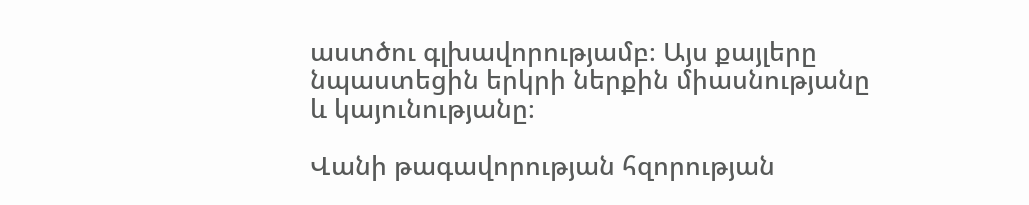աստծու գլխավորությամբ։ Այս քայլերը նպաստեցին երկրի ներքին միասնությանը և կայունությանը։

Վանի թագավորության հզորության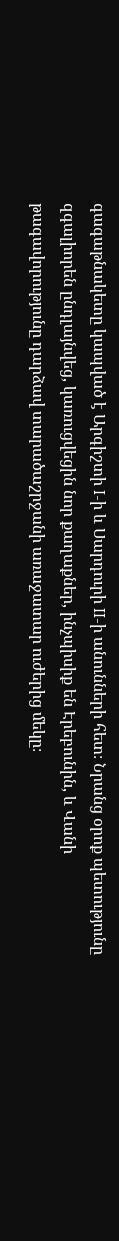գագաթնակետը կապված է Արգիշտի I-ի և Սարդուրի II-ի անունների հետ։ Նրանց օրոք պետությունը զգալիորեն ընդլայնվեց, կառուցվեցին նոր քաղաքներ, ինչպիսիք են Էրեբունին, և Վանի թագավորությունը դարձավ տարածաշրջանի առաջատար ուժերից մեկը։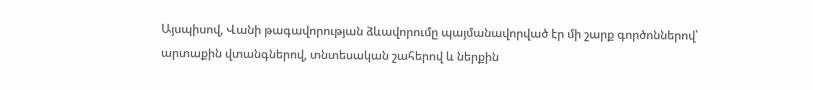Այսպիսով, Վանի թագավորության ձևավորումը պայմանավորված էր մի շարք գործոններով՝ արտաքին վտանգներով, տնտեսական շահերով և ներքին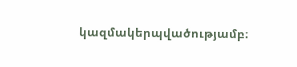կազմակերպվածությամբ։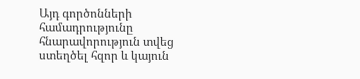Այդ գործոնների համադրությունը հնարավորություն տվեց ստեղծել հզոր և կայուն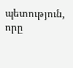պետություն, որը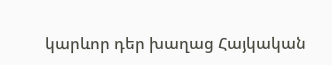կարևոր դեր խաղաց Հայկական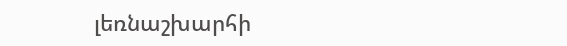լեռնաշխարհի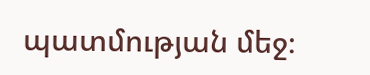պատմության մեջ։